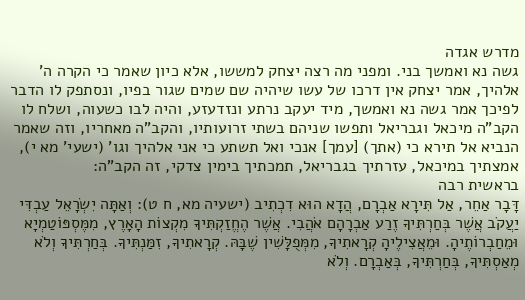מדרש אגדה
גשה נא ואמשך בני. ומפני מה רצה יצחק למששו, אלא כיון שאמר כי הקרה ה' אלהיך, אמר יצחק אין דרכו של עשו שיהיה שם שמים שגור בפיו, ונסתפק לו הדבר לפיכך אמר גשה נא ואמשך, מיד יעקב נרתע ונזדעזע, והיה לבו כשעוה, ושלח לו הקב"ה מיכאל וגבריאל ותפשו שניהם בשתי זרועותיו, והקב"ה מאחריו, וזה שאמר הנביא אל תירא כי (אתך) [עמך] אנכי ואל תשתע כי אני אלהיך וגו' (ישעי' מא י), אמצתיך במיכאל, עזרתיך בגבריאל, תמכתיך בימין צדקי, זה הקב"ה:
בראשית רבה
דָּבָר אַחֵר, אַל תִּירָא אַבְרָם, הֲדָא הוּא דִכְתִיב (ישעיה מא, ח ט): וְאַתָּה יִשְׂרָאֵל עַבְדִּי יַעֲקֹב אֲשֶׁר בְּחַרְתִּיךָ זֶרַע אַבְרָהָם אֹהֲבִי. אֲשֶׁר הֶחֱזַקְתִּיךָ מִקְצוֹת הָאָרֶץ, מִמֶּסְפּוֹטַמְיָא וּמֵחַבְרוֹתֶיהָ. וּמֵאֲצִילֶיהָ קְרָאתִיךָ, מִמְּפֻלָּשִׁין שֶׁבָּהּ. קְרָאתִיךָ, זִמַּנְתִּיךָ. בְּחַרְתִּיךָ וְלֹא מְאַסְתִּיךָ, בְּחַרְתִּיךָ, בְּאַבְרָם. וְלֹא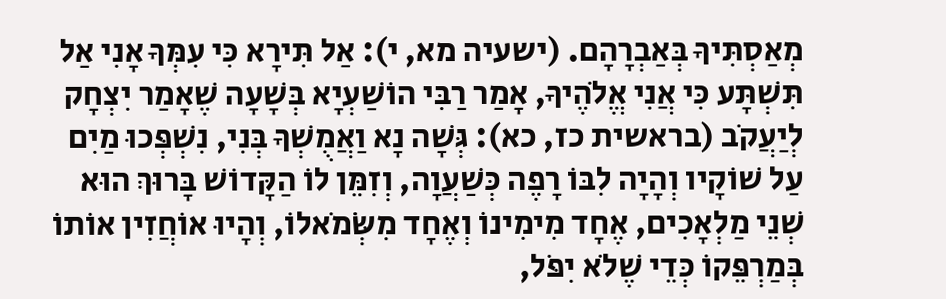מְאַסְתִּיךָ בְּאַבְרָהָם. (ישעיה מא, י): אַל תִּירָא כִּי עִמְּךָ אָנִי אַל תִּשְׁתָּע כִּי אֲנִי אֱלֹהֶיךָ, אָמַר רַבִּי הוֹשַׁעְיָא בְּשָׁעָה שֶׁאָמַר יִצְחָק לְיַעֲקֹב (בראשית כז, כא): גְּשָׁה נָא וַאֲמֻשְׁךָ בְּנִי, נִשְׁפְּכוּ מַיִם עַל שׁוֹקָיו וְהָיָה לִבּוֹ רָפֶה כְּשַׁעֲוָה, וְזִמֵּן לוֹ הַקָּדוֹשׁ בָּרוּךְ הוּא שְׁנֵי מַלְאָכִים, אֶחָד מִימִינוֹ וְאֶחָד מִשְֹּׂמֹאלוֹ, וְהָיוּ אוֹחֲזִין אוֹתוֹ בְּמַרְפֵּקוֹ כְּדֵי שֶׁלֹא יִפֹּל,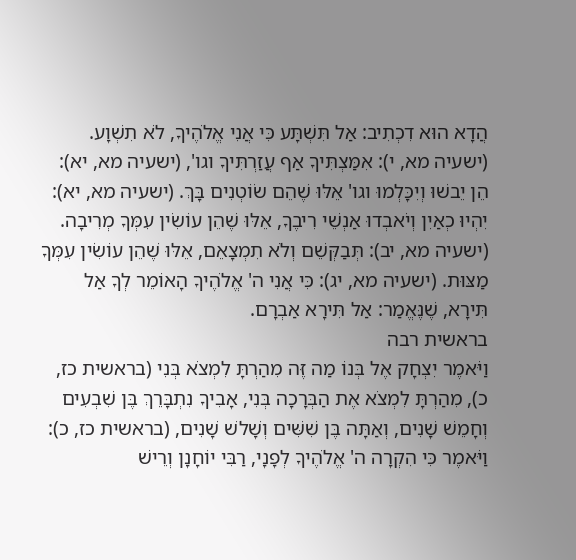הֲדָא הוּא דִכְתִיב: אַל תִּשְׁתָּע כִּי אֲנִי אֱלֹהֶיךָ, לֹא תִשְׁוָע. (ישעיה מא, י): אִמַּצְתִּיךָ אַף עֲזַרְתִּיךָ וגו', (ישעיה מא, יא): הֵן יֵבשׁוּ וְיִכָּלְמוּ וגו' אֵלּוּ שֶׁהֵם שׂוֹטְנִים בָּךְ. (ישעיה מא, יא): יִהְיוּ כְאַיִן וְיֹאבְדוּ אַנְשֵׁי רִיבֶךָ, אֵלּוּ שֶׁהֵן עוֹשִׂין עִמְּךָ מְרִיבָה. (ישעיה מא, יב): תְּבַקְּשֵׁם וְלֹא תִמְצָאֵם, אֵלּוּ שֶׁהֵן עוֹשִׂין עִמְּךָ מַצּוּת. (ישעיה מא, יג): כִּי אֲנִי ה' אֱלֹהֶיךָ הָאוֹמֵר לְךָ אַל תִּירָא, שֶׁנֶּאֱמַר: אַל תִּירָא אַבְרָם.
בראשית רבה
וַיֹּאמֶר יִצְחָק אֶל בְּנוֹ מַה זֶּה מִהַרְתָּ לִמְצֹא בְּנִי (בראשית כז, כ), מִהַרְתָּ לִמְצֹא אֶת הַבְּרָכָה בְּנִי, אָבִיךָ נִתְבָּרֵךְ בֶּן שִׁבְעִים וְחָמֵשׁ שָׁנִים, וְאַתָּה בֶּן שִׁשִּׁים וְשָׁלשׁ שָׁנִים, (בראשית כז, כ): וַיֹּאמֶר כִּי הִקְרָה ה' אֱלֹהֶיךָ לְפָנָי, רַבִּי יוֹחָנָן וְרֵישׁ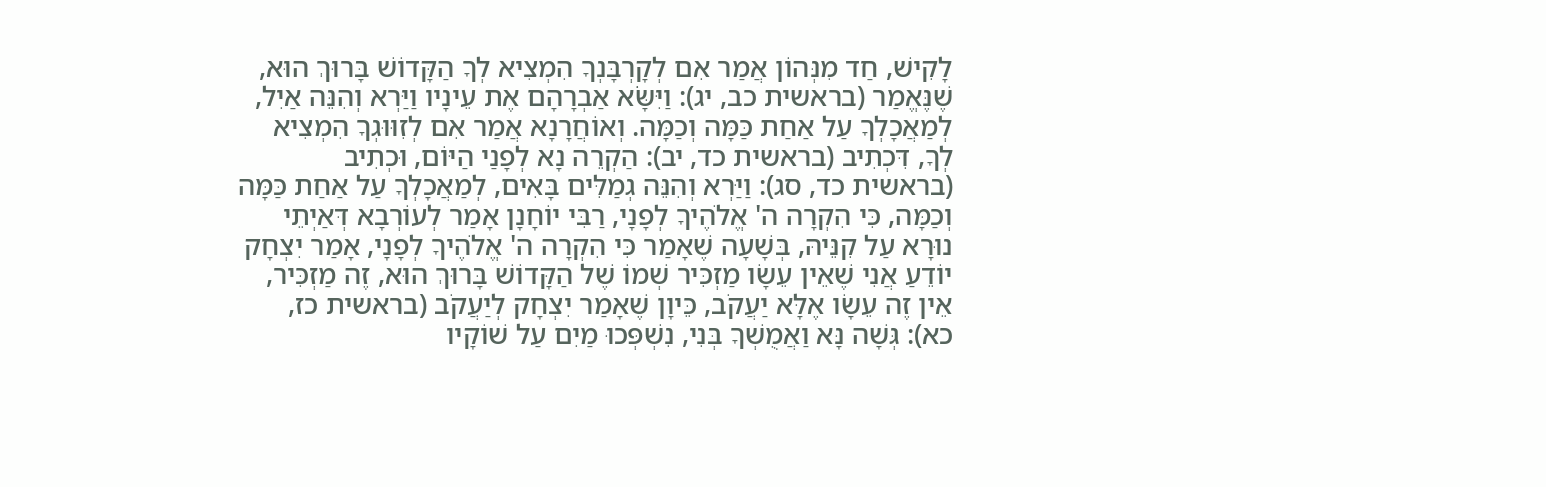לָקִישׁ, חַד מִנְּהוֹן אֲמַר אִם לְקָרְבָּנְךָ הִמְצִיא לְךָ הַקָּדוֹשׁ בָּרוּךְ הוּא, שֶׁנֶּאֱמַר (בראשית כב, יג): וַיִּשָֹּׂא אַבְרָהָם אֶת עֵינָיו וַיַּרְא וְהִנֵּה אַיִל, לְמַאֲכָלְךָ עַל אַחַת כַּמָּה וְכַמָּה. וְאוֹחֲרָנָא אֲמַר אִם לְזִוּוּגְךָ הִמְצִיא לְךָ, דִּכְתִיב (בראשית כד, יב): הַקְרֵה נָא לְפָנַי הַיּוֹם, וּכְתִיב (בראשית כד, סג): וַיַּרְא וְהִנֵּה גְמַלִּים בָּאִים, לְמַאֲכָלְךָ עַל אַחַת כַּמָּה וְכַמָּה, כִּי הִקְרָה ה' אֱלֹהֶיךָ לְפָנָי, רַבִּי יוֹחָנָן אָמַר לְעוֹרְבָא דְּאַיְתֵי נוּרָא עַל קִנֵּיהּ, בְּשָׁעָה שֶׁאָמַר כִּי הִקְרָה ה' אֱלֹהֶיךָ לְפָנָי, אָמַר יִצְחָק יוֹדֵעַ אֲנִי שֶׁאֵין עֵשָׂו מַזְכִּיר שְׁמוֹ שֶׁל הַקָּדוֹשׁ בָּרוּךְ הוּא, זֶה מַזְכִּיר, אֵין זֶה עֵשָׂו אֶלָּא יַעֲקֹב, כֵּיוָן שֶׁאָמַר יִצְחָק לְיַעֲקֹב (בראשית כז, כא): גְּשָׁה נָּא וַאֲמֻשְׁךָ בְּנִי, נִשְׁפְּכוּ מַיִם עַל שׁוֹקָיו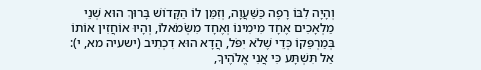וְהָיָה לִבּוֹ רָפֶה כַּשַּׁעֲוָה, וְזִמֵּן לוֹ הַקָּדוֹשׁ בָּרוּךְ הוּא שְׁנֵי מַלְאָכִים אֶחָד מִימִינוֹ וְאֶחָד מִשְֹּׂמֹאלוֹ, וְהָיוּ אוֹחֲזִין אוֹתוֹ בְּמַרְפֵּקוֹ כְּדֵי שֶׁלֹא יִפֹּל, הֲדָא הוּא דִכְתִיב (ישעיה מא, י): אַל תִּשְׁתָּע כִּי אֲנִי אֱלֹהֶיךָ,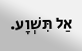אַל תִּשְׁוָע.